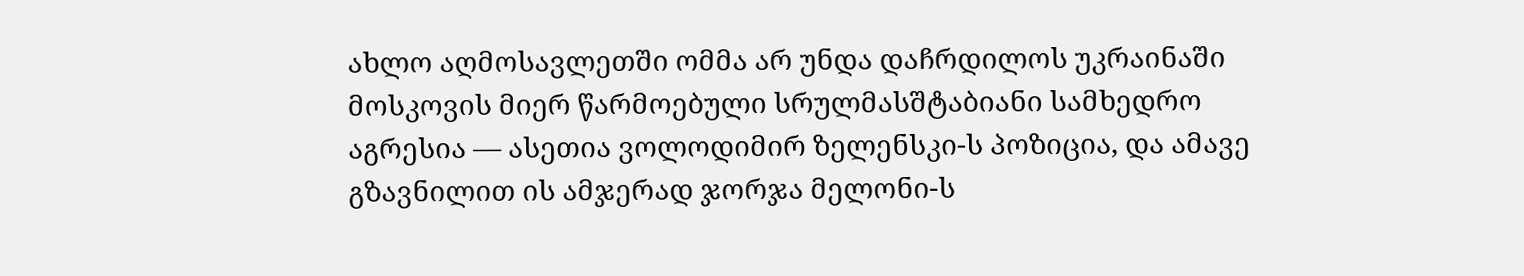ახლო აღმოსავლეთში ომმა არ უნდა დაჩრდილოს უკრაინაში მოსკოვის მიერ წარმოებული სრულმასშტაბიანი სამხედრო აგრესია — ასეთია ვოლოდიმირ ზელენსკი-ს პოზიცია, და ამავე გზავნილით ის ამჯერად ჯორჯა მელონი-ს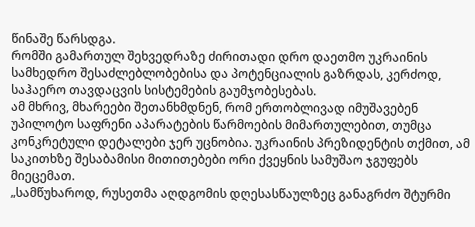წინაშე წარსდგა.
რომში გამართულ შეხვედრაზე ძირითადი დრო დაეთმო უკრაინის სამხედრო შესაძლებლობებისა და პოტენციალის გაზრდას, კერძოდ, საჰაერო თავდაცვის სისტემების გაუმჯობესებას.
ამ მხრივ, მხარეები შეთანხმდნენ, რომ ერთობლივად იმუშავებენ უპილოტო საფრენი აპარატების წარმოების მიმართულებით, თუმცა კონკრეტული დეტალები ჯერ უცნობია. უკრაინის პრეზიდენტის თქმით, ამ საკითხზე შესაბამისი მითითებები ორი ქვეყნის სამუშაო ჯგუფებს მიეცემათ.
„სამწუხაროდ, რუსეთმა აღდგომის დღესასწაულზეც განაგრძო შტურმი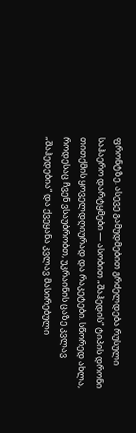ფრონტზე. ასევე გამუდმებით გრძელდება რუსული საჰაერო დარტყმები — ასობით „შაჰედის“ ტიპის დრონი თითქმის ყოველდღიურად და რაკეტები. სწორედ ახლა, როდესაც ჩვენ ვსაუბრობთ, უკრაინის ცაზე კვლავ „შაჰედებია“ და ქვეყანა კვლავ მასირებული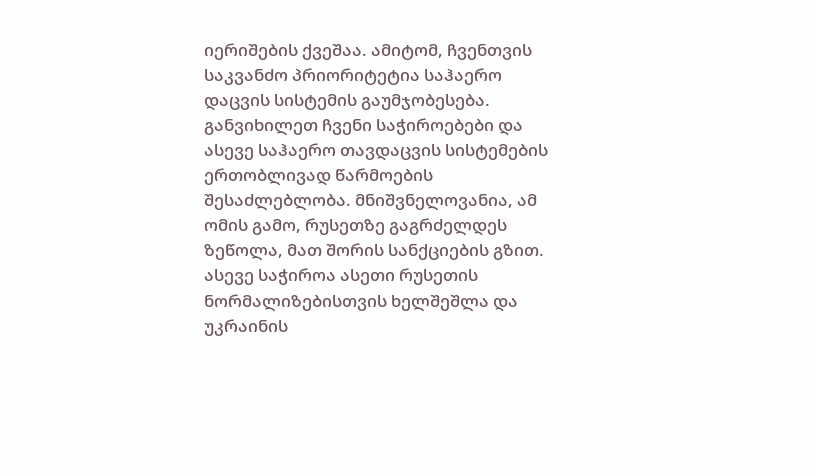იერიშების ქვეშაა. ამიტომ, ჩვენთვის საკვანძო პრიორიტეტია საჰაერო დაცვის სისტემის გაუმჯობესება.
განვიხილეთ ჩვენი საჭიროებები და ასევე საჰაერო თავდაცვის სისტემების ერთობლივად წარმოების შესაძლებლობა. მნიშვნელოვანია, ამ ომის გამო, რუსეთზე გაგრძელდეს ზეწოლა, მათ შორის სანქციების გზით.
ასევე საჭიროა ასეთი რუსეთის ნორმალიზებისთვის ხელშეშლა და უკრაინის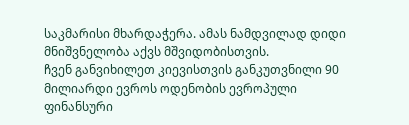საკმარისი მხარდაჭერა. ამას ნამდვილად დიდი მნიშვნელობა აქვს მშვიდობისთვის.
ჩვენ განვიხილეთ კიევისთვის განკუთვნილი 90 მილიარდი ევროს ოდენობის ევროპული ფინანსური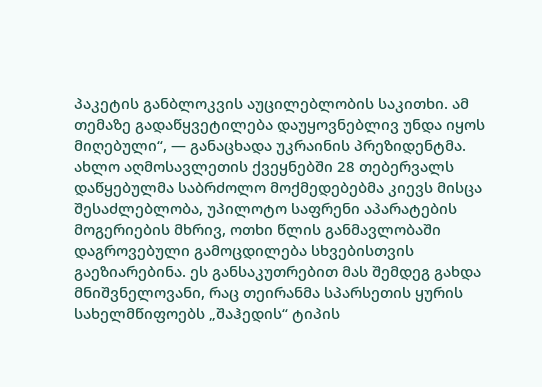პაკეტის განბლოკვის აუცილებლობის საკითხი. ამ თემაზე გადაწყვეტილება დაუყოვნებლივ უნდა იყოს მიღებული“, — განაცხადა უკრაინის პრეზიდენტმა.
ახლო აღმოსავლეთის ქვეყნებში 28 თებერვალს დაწყებულმა საბრძოლო მოქმედებებმა კიევს მისცა შესაძლებლობა, უპილოტო საფრენი აპარატების მოგერიების მხრივ, ოთხი წლის განმავლობაში დაგროვებული გამოცდილება სხვებისთვის გაეზიარებინა. ეს განსაკუთრებით მას შემდეგ გახდა მნიშვნელოვანი, რაც თეირანმა სპარსეთის ყურის სახელმწიფოებს „შაჰედის“ ტიპის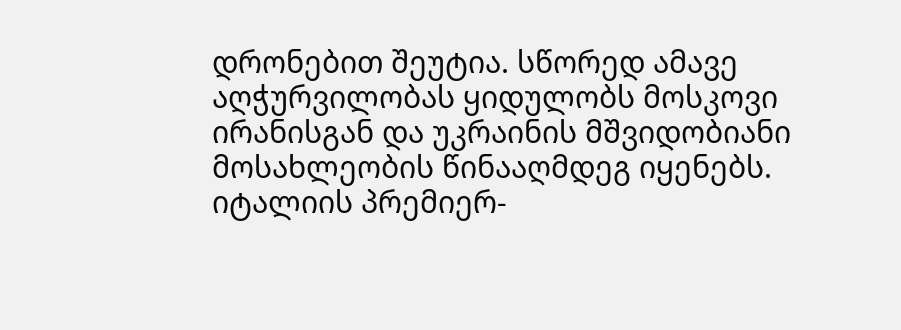დრონებით შეუტია. სწორედ ამავე აღჭურვილობას ყიდულობს მოსკოვი ირანისგან და უკრაინის მშვიდობიანი მოსახლეობის წინააღმდეგ იყენებს.
იტალიის პრემიერ-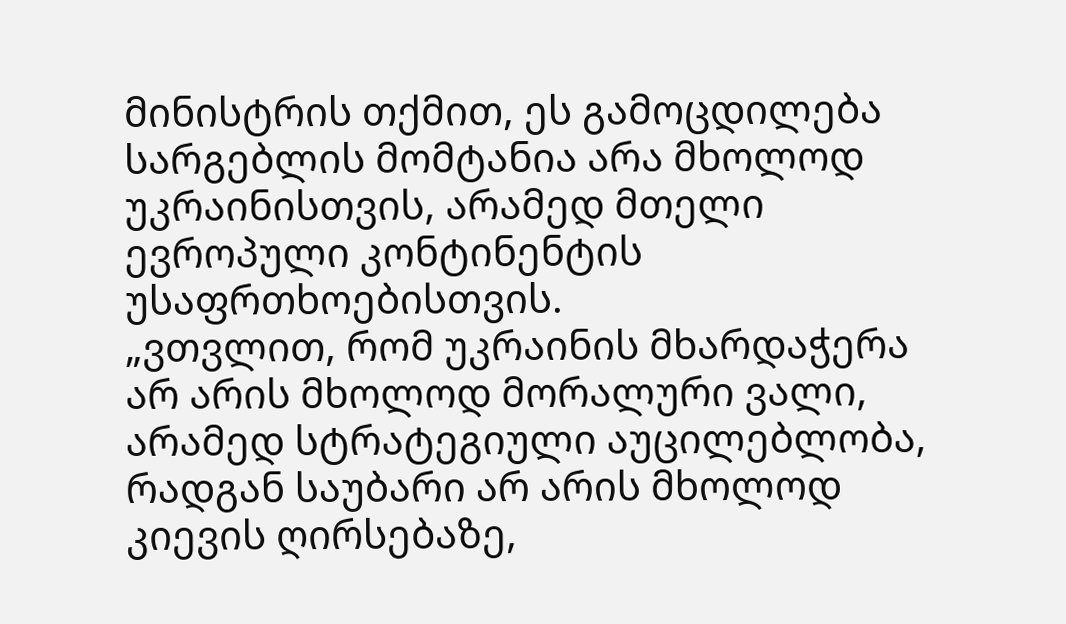მინისტრის თქმით, ეს გამოცდილება სარგებლის მომტანია არა მხოლოდ უკრაინისთვის, არამედ მთელი ევროპული კონტინენტის უსაფრთხოებისთვის.
„ვთვლით, რომ უკრაინის მხარდაჭერა არ არის მხოლოდ მორალური ვალი, არამედ სტრატეგიული აუცილებლობა, რადგან საუბარი არ არის მხოლოდ კიევის ღირსებაზე,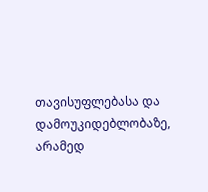თავისუფლებასა და დამოუკიდებლობაზე, არამედ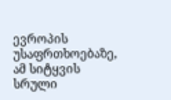ევროპის უსაფრთხოებაზე, ამ სიტყვის სრული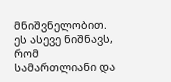მნიშვნელობით. ეს ასევე ნიშნავს, რომ სამართლიანი და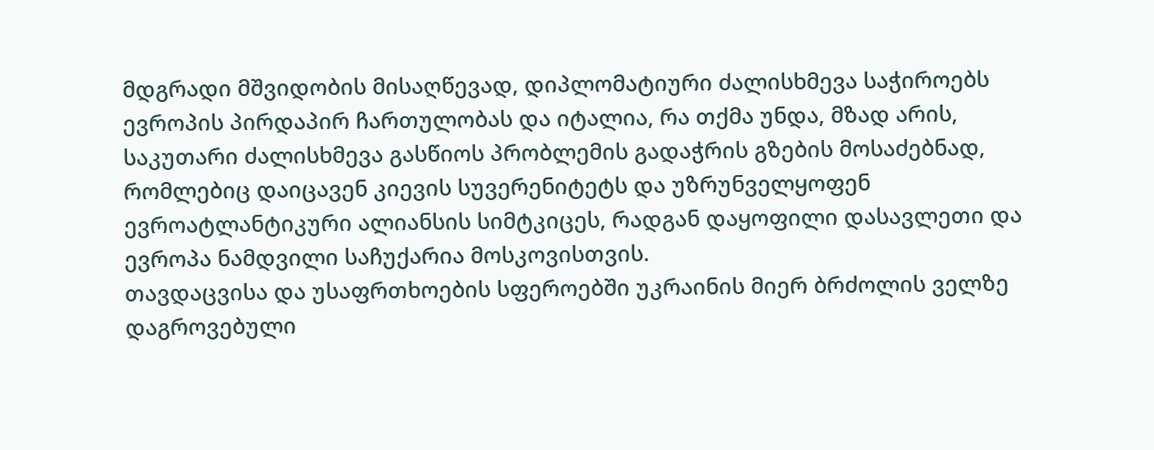მდგრადი მშვიდობის მისაღწევად, დიპლომატიური ძალისხმევა საჭიროებს ევროპის პირდაპირ ჩართულობას და იტალია, რა თქმა უნდა, მზად არის, საკუთარი ძალისხმევა გასწიოს პრობლემის გადაჭრის გზების მოსაძებნად, რომლებიც დაიცავენ კიევის სუვერენიტეტს და უზრუნველყოფენ ევროატლანტიკური ალიანსის სიმტკიცეს, რადგან დაყოფილი დასავლეთი და ევროპა ნამდვილი საჩუქარია მოსკოვისთვის.
თავდაცვისა და უსაფრთხოების სფეროებში უკრაინის მიერ ბრძოლის ველზე დაგროვებული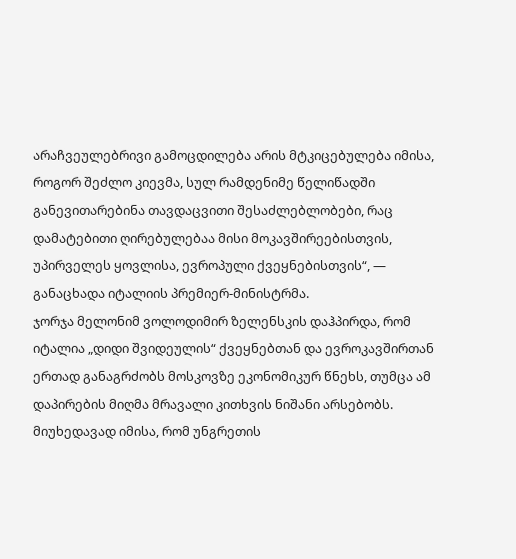არაჩვეულებრივი გამოცდილება არის მტკიცებულება იმისა, როგორ შეძლო კიევმა, სულ რამდენიმე წელიწადში განევითარებინა თავდაცვითი შესაძლებლობები, რაც დამატებითი ღირებულებაა მისი მოკავშირეებისთვის, უპირველეს ყოვლისა, ევროპული ქვეყნებისთვის“, — განაცხადა იტალიის პრემიერ-მინისტრმა.
ჯორჯა მელონიმ ვოლოდიმირ ზელენსკის დაჰპირდა, რომ იტალია „დიდი შვიდეულის“ ქვეყნებთან და ევროკავშირთან ერთად განაგრძობს მოსკოვზე ეკონომიკურ წნეხს, თუმცა ამ დაპირების მიღმა მრავალი კითხვის ნიშანი არსებობს. მიუხედავად იმისა, რომ უნგრეთის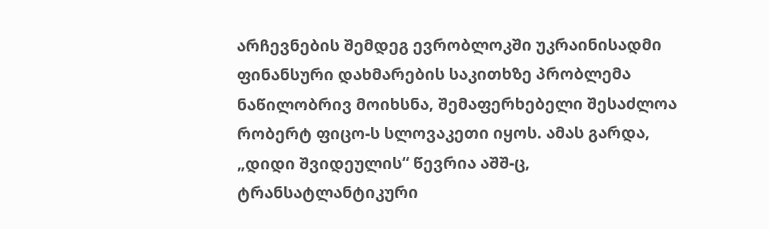არჩევნების შემდეგ ევრობლოკში უკრაინისადმი ფინანსური დახმარების საკითხზე პრობლემა ნაწილობრივ მოიხსნა, შემაფერხებელი შესაძლოა რობერტ ფიცო-ს სლოვაკეთი იყოს. ამას გარდა, „დიდი შვიდეულის“ წევრია აშშ-ც, ტრანსატლანტიკური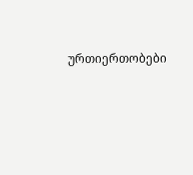ურთიერთობები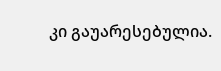კი გაუარესებულია.